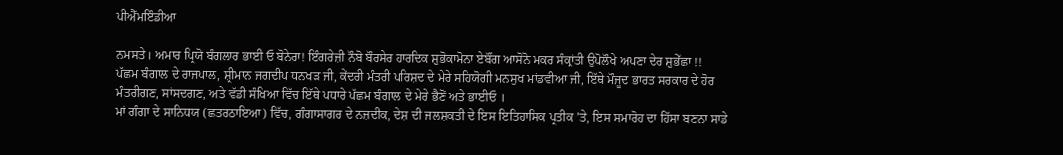ਪੀਐੱਮਇੰਡੀਆ

ਨਮਸਤੇ। ਅਮਾਰ ਪ੍ਰਿਯੋ ਬੰਗਲਾਰ ਭਾਈ ਓ ਬੋਨੇਰਾ! ਇੰਗਰੇਜ਼ੀ ਨੌਬੋ ਬੌਰਸੇਰ ਹਾਰਦਿਕ ਸ਼ੁਭੋਕਾਮੋਨਾ ਏਬੌਂਗ ਆਸੋਨੋ ਮਕਰ ਸੰਕ੍ਰਾਂਤੀ ਉਪੋਲੌਖੇ ਅਪਣਾ ਦੇਰ ਸ਼ੁਭੇੱਛਾ !!
ਪੱਛਮ ਬੰਗਾਲ ਦੇ ਰਾਜਪਾਲ, ਸ਼੍ਰੀਮਾਨ ਜਗਦੀਪ ਧਨਖੜ ਜੀ, ਕੇਂਦਰੀ ਮੰਤਰੀ ਪਰਿਸ਼ਦ ਦੇ ਮੇਰੇ ਸਹਿਯੋਗੀ ਮਨਸੁਖ ਮਾਂਡਵੀਆ ਜੀ, ਇੱਥੇ ਮੌਜੂਦ ਭਾਰਤ ਸਰਕਾਰ ਦੇ ਹੋਰ ਮੰਤਰੀਗਣ, ਸਾਂਸਦਗਣ, ਅਤੇ ਵੱਡੀ ਸੰਖਿਆ ਵਿੱਚ ਇੱਥੇ ਪਧਾਰੇ ਪੱਛਮ ਬੰਗਾਲ ਦੇ ਮੇਰੇ ਭੈਣੋਂ ਅਤੇ ਭਾਈਓ ।
ਮਾਂ ਗੰਗਾ ਦੇ ਸਾਨਿਧਯ (ਛਤਰਠਾਇਆ) ਵਿੱਚ, ਗੰਗਾਸਾਗਰ ਦੇ ਨਜ਼ਦੀਕ, ਦੇਸ਼ ਦੀ ਜਲਸ਼ਕਤੀ ਦੇ ਇਸ ਇਤਿਹਾਸਿਕ ਪ੍ਰਤੀਕ ’ਤੇ, ਇਸ ਸਮਾਰੋਹ ਦਾ ਹਿੱਸਾ ਬਣਨਾ ਸਾਡੇ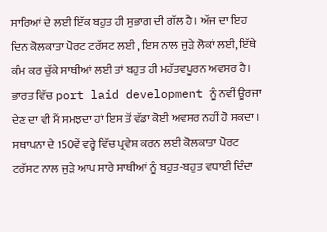ਸਾਰਿਆਂ ਦੇ ਲਈ ਇੱਕ ਬਹੁਤ ਹੀ ਸੁਭਾਗ ਦੀ ਗੱਲ ਹੈ। ਅੱਜ ਦਾ ਇਹ ਦਿਨ ਕੋਲਕਾਤਾ ਪੋਰਟ ਟਰੱਸਟ ਲਈ , ਇਸ ਨਾਲ ਜੁੜੇ ਲੋਕਾਂ ਲਈ, ਇੱਥੇ ਕੰਮ ਕਰ ਚੁੱਕੇ ਸਾਥੀਆਂ ਲਈ ਤਾਂ ਬਹੁਤ ਹੀ ਮਹੱਤਵਪੂਰਨ ਅਵਸਰ ਹੈ। ਭਾਰਤ ਵਿੱਚ port laid development ਨੂੰ ਨਵੀਂ ਊਰਜਾ ਦੇਣ ਦਾ ਵੀ ਮੈਂ ਸਮਝਦਾ ਹਾਂ ਇਸ ਤੋਂ ਵੱਡਾ ਕੋਈ ਅਵਸਰ ਨਹੀਂ ਹੋ ਸਕਦਾ । ਸਥਾਪਨਾ ਦੇ 150ਵੇਂ ਵਰ੍ਹੇ ਵਿੱਚ ਪ੍ਰਵੇਸ਼ ਕਰਨ ਲਈ ਕੋਲਕਾਤਾ ਪੋਰਟ ਟਰੱਸਟ ਨਾਲ ਜੁੜੇ ਆਪ ਸਾਰੇ ਸਾਥੀਆਂ ਨੂੰ ਬਹੁਤ-ਬਹੁਤ ਵਧਾਈ ਦਿੰਦਾ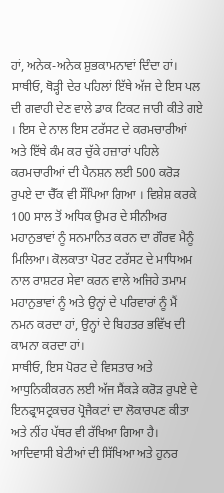ਹਾਂ, ਅਨੇਕ-ਅਨੇਕ ਸ਼ੁਭਕਾਮਨਾਵਾਂ ਦਿੰਦਾ ਹਾਂ।
ਸਾਥੀਓ, ਥੋੜ੍ਹੀ ਦੇਰ ਪਹਿਲਾਂ ਇੱਥੇ ਅੱਜ ਦੇ ਇਸ ਪਲ ਦੀ ਗਵਾਹੀ ਦੇਣ ਵਾਲੇ ਡਾਕ ਟਿਕਟ ਜਾਰੀ ਕੀਤੇ ਗਏ । ਇਸ ਦੇ ਨਾਲ ਇਸ ਟਰੱਸਟ ਦੇ ਕਰਮਚਾਰੀਆਂ ਅਤੇ ਇੱਥੇ ਕੰਮ ਕਰ ਚੁੱਕੇ ਹਜ਼ਾਰਾਂ ਪਹਿਲੇ ਕਰਮਚਾਰੀਆਂ ਦੀ ਪੈਨਸ਼ਨ ਲਈ 500 ਕਰੋੜ ਰੁਪਏ ਦਾ ਚੈੱਕ ਵੀ ਸੌਂਪਿਆ ਗਿਆ । ਵਿਸ਼ੇਸ਼ ਕਰਕੇ 100 ਸਾਲ ਤੋਂ ਅਧਿਕ ਉਮਰ ਦੇ ਸੀਨੀਅਰ ਮਹਾਨੁਭਾਵਾਂ ਨੂੰ ਸਨਮਾਨਿਤ ਕਰਨ ਦਾ ਗੌਰਵ ਮੈਨੂੰ ਮਿਲਿਆ। ਕੋਲਕਾਤਾ ਪੋਰਟ ਟਰੱਸਟ ਦੇ ਮਾਧਿਅਮ ਨਾਲ ਰਾਸ਼ਟਰ ਸੇਵਾ ਕਰਨ ਵਾਲੇ ਅਜਿਹੇ ਤਮਾਮ ਮਹਾਨੁਭਾਵਾਂ ਨੂੰ ਅਤੇ ਉਨ੍ਹਾਂ ਦੇ ਪਰਿਵਾਰਾਂ ਨੂੰ ਮੈਂ ਨਮਨ ਕਰਦਾ ਹਾਂ, ਉਨ੍ਹਾਂ ਦੇ ਬਿਹਤਰ ਭਵਿੱਖ ਦੀ ਕਾਮਨਾ ਕਰਦਾ ਹਾਂ।
ਸਾਥੀਓ, ਇਸ ਪੋਰਟ ਦੇ ਵਿਸਤਾਰ ਅਤੇ ਆਧੁਨਿਕੀਕਰਨ ਲਈ ਅੱਜ ਸੈਂਕੜੇ ਕਰੋੜ ਰੁਪਏ ਦੇ ਇਨਫ੍ਰਾਸਟ੍ਰਕਚਰ ਪ੍ਰੋਜੈਕਟਾਂ ਦਾ ਲੋਕਾਰਪਣ ਕੀਤਾ ਅਤੇ ਨੀਂਹ ਪੱਥਰ ਵੀ ਰੱਖਿਆ ਗਿਆ ਹੈ। ਆਦਿਵਾਸੀ ਬੇਟੀਆਂ ਦੀ ਸਿੱਖਿਆ ਅਤੇ ਹੁਨਰ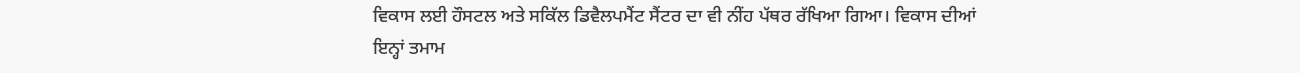ਵਿਕਾਸ ਲਈ ਹੌਸਟਲ ਅਤੇ ਸਕਿੱਲ ਡਿਵੈਲਪਮੈਂਟ ਸੈਂਟਰ ਦਾ ਵੀ ਨੀਂਹ ਪੱਥਰ ਰੱਖਿਆ ਗਿਆ। ਵਿਕਾਸ ਦੀਆਂ ਇਨ੍ਹਾਂ ਤਮਾਮ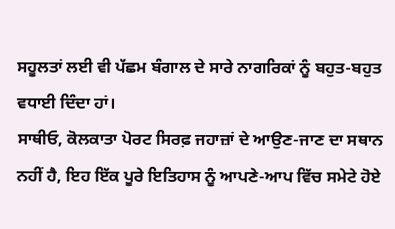ਸਹੂਲਤਾਂ ਲਈ ਵੀ ਪੱਛਮ ਬੰਗਾਲ ਦੇ ਸਾਰੇ ਨਾਗਰਿਕਾਂ ਨੂੰ ਬਹੁਤ-ਬਹੁਤ ਵਧਾਈ ਦਿੰਦਾ ਹਾਂ।
ਸਾਥੀਓ, ਕੋਲਕਾਤਾ ਪੋਰਟ ਸਿਰਫ਼ ਜਹਾਜ਼ਾਂ ਦੇ ਆਉਣ-ਜਾਣ ਦਾ ਸਥਾਨ ਨਹੀਂ ਹੈ, ਇਹ ਇੱਕ ਪੂਰੇ ਇਤਿਹਾਸ ਨੂੰ ਆਪਣੇ-ਆਪ ਵਿੱਚ ਸਮੇਟੇ ਹੋਏ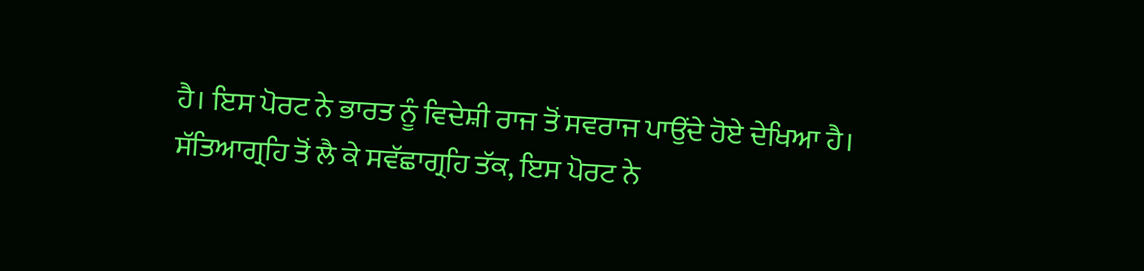ਹੈ। ਇਸ ਪੋਰਟ ਨੇ ਭਾਰਤ ਨੂੰ ਵਿਦੇਸ਼ੀ ਰਾਜ ਤੋਂ ਸਵਰਾਜ ਪਾਉਂਦੇ ਹੋਏ ਦੇਖਿਆ ਹੈ। ਸੱਤਿਆਗ੍ਰਹਿ ਤੋਂ ਲੈ ਕੇ ਸਵੱਛਾਗ੍ਰਹਿ ਤੱਕ, ਇਸ ਪੋਰਟ ਨੇ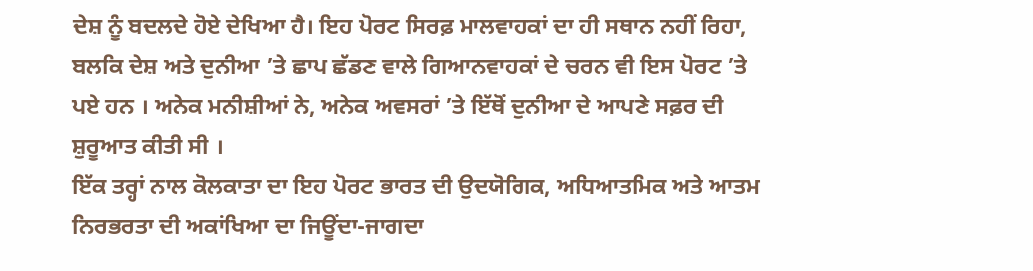ਦੇਸ਼ ਨੂੰ ਬਦਲਦੇ ਹੋਏ ਦੇਖਿਆ ਹੈ। ਇਹ ਪੋਰਟ ਸਿਰਫ਼ ਮਾਲਵਾਹਕਾਂ ਦਾ ਹੀ ਸਥਾਨ ਨਹੀਂ ਰਿਹਾ, ਬਲਕਿ ਦੇਸ਼ ਅਤੇ ਦੁਨੀਆ ’ਤੇ ਛਾਪ ਛੱਡਣ ਵਾਲੇ ਗਿਆਨਵਾਹਕਾਂ ਦੇ ਚਰਨ ਵੀ ਇਸ ਪੋਰਟ ’ਤੇ ਪਏ ਹਨ । ਅਨੇਕ ਮਨੀਸ਼ੀਆਂ ਨੇ, ਅਨੇਕ ਅਵਸਰਾਂ ’ਤੇ ਇੱਥੋਂ ਦੁਨੀਆ ਦੇ ਆਪਣੇ ਸਫ਼ਰ ਦੀ ਸ਼ੁਰੂਆਤ ਕੀਤੀ ਸੀ ।
ਇੱਕ ਤਰ੍ਹਾਂ ਨਾਲ ਕੋਲਕਾਤਾ ਦਾ ਇਹ ਪੋਰਟ ਭਾਰਤ ਦੀ ਉਦਯੋਗਿਕ, ਅਧਿਆਤਮਿਕ ਅਤੇ ਆਤਮ ਨਿਰਭਰਤਾ ਦੀ ਅਕਾਂਖਿਆ ਦਾ ਜਿਊਂਦਾ-ਜਾਗਦਾ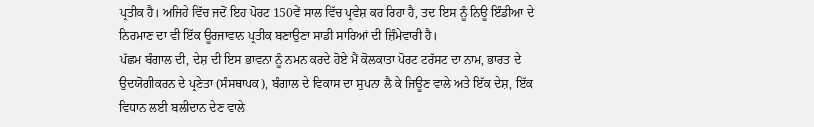ਪ੍ਰਤੀਕ ਹੈ। ਅਜਿਹੇ ਵਿੱਚ ਜਦੋਂ ਇਹ ਪੋਰਟ 150ਵੇਂ ਸਾਲ ਵਿੱਚ ਪ੍ਰਵੇਸ਼ ਕਰ ਰਿਹਾ ਹੈ, ਤਦ ਇਸ ਨੂੰ ਨਿਊ ਇੰਡੀਆ ਦੇ ਨਿਰਮਾਣ ਦਾ ਵੀ ਇੱਕ ਊਰਜਾਵਾਨ ਪ੍ਰਤੀਕ ਬਣਾਉਣਾ ਸਾਡੀ ਸਾਰਿਆਂ ਦੀ ਜ਼ਿੰਮੇਵਾਰੀ ਹੈ।
ਪੱਛਮ ਬੰਗਾਲ ਦੀ, ਦੇਸ਼ ਦੀ ਇਸ ਭਾਵਨਾ ਨੂੰ ਨਮਨ ਕਰਦੇ ਹੋਏ ਮੈਂ ਕੋਲਕਾਤਾ ਪੋਰਟ ਟਰੱਸਟ ਦਾ ਨਾਮ, ਭਾਰਤ ਦੇ ਉਦਯੋਗੀਕਰਨ ਦੇ ਪ੍ਰਣੇਤਾ (ਸੰਸਥਾਪਕ), ਬੰਗਾਲ ਦੇ ਵਿਕਾਸ ਦਾ ਸੁਪਨਾ ਲੈ ਕੇ ਜਿਊਣ ਵਾਲੇ ਅਤੇ ਇੱਕ ਦੇਸ਼, ਇੱਕ ਵਿਧਾਨ ਲਈ ਬਲੀਦਾਨ ਦੇਣ ਵਾਲੇ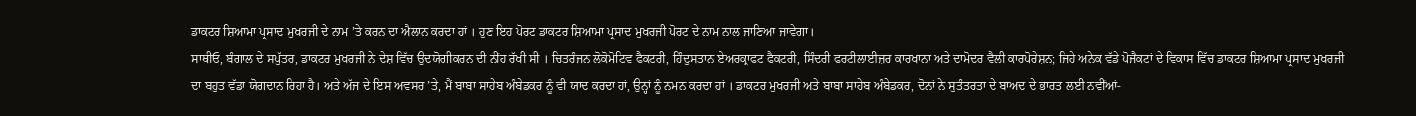ਡਾਕਟਰ ਸ਼ਿਆਮਾ ਪ੍ਰਸਾਦ ਮੁਖਰਜੀ ਦੇ ਨਾਮ ’ਤੇ ਕਰਨ ਦਾ ਐਲਾਨ ਕਰਦਾ ਹਾਂ । ਹੁਣ ਇਹ ਪੋਰਟ ਡਾਕਟਰ ਸ਼ਿਆਮਾ ਪ੍ਰਸਾਦ ਮੁਖਰਜੀ ਪੋਰਟ ਦੇ ਨਾਮ ਨਾਲ ਜਾਣਿਆ ਜਾਵੇਗਾ।
ਸਾਥੀਓ, ਬੰਗਾਲ ਦੇ ਸਪੁੱਤਰ, ਡਾਕਟਰ ਮੁਖਰਜੀ ਨੇ ਦੇਸ਼ ਵਿੱਚ ਉਦਯੋਗੀਕਰਨ ਦੀ ਨੀਂਹ ਰੱਖੀ ਸੀ । ਚਿਤਰੰਜਨ ਲੋਕੋਮੋਟਿਵ ਫੈਕਟਰੀ, ਹਿੰਦੁਸਤਾਨ ਏਅਰਕ੍ਰਾਫਟ ਫੈਕਟਰੀ, ਸਿੰਦਰੀ ਫਰਟੀਲਾਈਜ਼ਰ ਕਾਰਖਾਨਾ ਅਤੇ ਦਾਮੋਦਰ ਵੈਲੀ ਕਾਰਪੋਰੇਸ਼ਨ; ਜਿਹੇ ਅਨੇਕ ਵੱਡੇ ਪੋਜੈਕਟਾਂ ਦੇ ਵਿਕਾਸ ਵਿੱਚ ਡਾਕਟਰ ਸ਼ਿਆਮਾ ਪ੍ਰਸਾਦ ਮੁਖਰਜੀ ਦਾ ਬਹੁਤ ਵੱਡਾ ਯੋਗਦਾਨ ਰਿਹਾ ਹੈ। ਅਤੇ ਅੱਜ ਦੇ ਇਸ ਅਵਸਰ ’ਤੇ, ਮੈਂ ਬਾਬਾ ਸਾਹੇਬ ਅੰਬੇਡਕਰ ਨੂੰ ਵੀ ਯਾਦ ਕਰਦਾ ਹਾਂ, ਉਨ੍ਹਾਂ ਨੂੰ ਨਮਨ ਕਰਦਾ ਹਾਂ । ਡਾਕਟਰ ਮੁਖਰਜੀ ਅਤੇ ਬਾਬਾ ਸਾਹੇਬ ਅੰਬੇਡਕਰ, ਦੋਨਾਂ ਨੇ ਸੁਤੰਤਰਤਾ ਦੇ ਬਾਅਦ ਦੇ ਭਾਰਤ ਲਈ ਨਵੀਂਆਂ-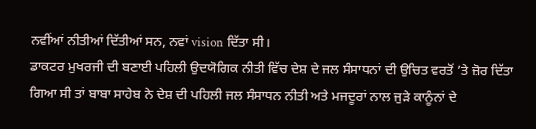ਨਵੀਂਆਂ ਨੀਤੀਆਂ ਦਿੱਤੀਆਂ ਸਨ, ਨਵਾਂ vision ਦਿੱਤਾ ਸੀ।
ਡਾਕਟਰ ਮੁਖਰਜੀ ਦੀ ਬਣਾਈ ਪਹਿਲੀ ਉਦਯੋਗਿਕ ਨੀਤੀ ਵਿੱਚ ਦੇਸ਼ ਦੇ ਜਲ ਸੰਸਾਧਨਾਂ ਦੀ ਉਚਿਤ ਵਰਤੋਂ ’ਤੇ ਜ਼ੋਰ ਦਿੱਤਾ ਗਿਆ ਸੀ ਤਾਂ ਬਾਬਾ ਸਾਹੇਬ ਨੇ ਦੇਸ਼ ਦੀ ਪਹਿਲੀ ਜਲ ਸੰਸਾਧਨ ਨੀਤੀ ਅਤੇ ਮਜਦੂਰਾਂ ਨਾਲ ਜੁੜੇ ਕਾਨੂੰਨਾਂ ਦੇ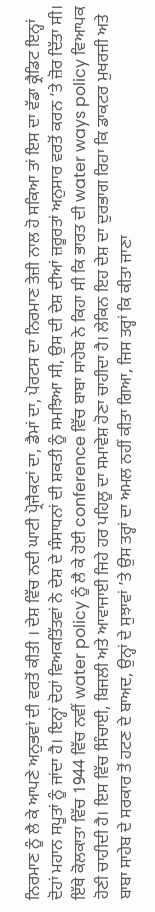ਨਿਰਮਾਣ ਨੂੰ ਲੈ ਕੇ ਆਪਣੇ ਅਨੁਭਵਾਂ ਦੀ ਵਰਤੋਂ ਕੀਤੀ । ਦੇਸ਼ ਵਿੱਚ ਨਦੀ ਘਾਟੀ ਪ੍ਰੋਜੈਕਟਾਂ ਦਾ, ਡੈਮਾਂ ਦਾ, ਪੋਰਟਸ ਦਾ ਨਿਰਮਾਣ ਤੇਜ਼ੀ ਨਾਲ ਹੋ ਸਕਿਆ ਤਾਂ ਇਸ ਦਾ ਵੱਡਾ ਕ੍ਰੈਡਿਟ ਇਨ੍ਹਾਂ ਦੋਹਾਂ ਮਹਾਨ ਸਪੂਤਾਂ ਨੂੰ ਜਾਂਦਾ ਹੈ। ਇਨ੍ਹਾਂ ਦੋਹਾਂ ਵਿਅਕਤਿੱਤਵਾਂ ਨੇ ਦੇਸ਼ ਦੇ ਸੰਸਾਧਨਾਂ ਦੀ ਸ਼ਕਤੀ ਨੂੰ ਸਮਝਿਆ ਸੀ, ਉਸ ਦੀ ਦੇਸ਼ ਦੀਆਂ ਜ਼ਰੂਰਤਾਂ ਅਨੁਸਾਰ ਵਰਤੋਂ ਕਰਨ ’ਤੇ ਜ਼ੋਰ ਦਿੱਤਾ ਸੀ।
ਇੱਥੇ ਕੋਲਕਾਤਾ ਵਿੱਚ 1944 ਵਿੱਚ ਨਵੀਂ water policy ਨੂੰ ਲੈ ਕੇ ਹੋਈ conference ਵਿੱਚ ਬਾਬਾ ਸਾਹੇਬ ਨੇ ਕਿਹਾ ਸੀ ਕਿ ਭਾਰਤ ਦੀ water ways policy ਵਿਆਪਕ ਹੋਣੀ ਚਾਹੀਦੀ ਹੈ। ਇਸ ਵਿੱਚ ਸਿੰਚਾਈ, ਬਿਜਲੀ ਅਤੇ ਆਵਾਜਾਈ ਜਿਹੇ ਹਰ ਪਹਿਲੂ ਦਾ ਸਮਾਵੇਸ਼ ਹੋਣਾ ਚਾਹੀਦਾ ਹੈ। ਲੇਕਿਨ ਇਹ ਦੇਸ਼ ਦਾ ਦੁਰਭਾਗ ਰਿਹਾ ਕਿ ਡਾਕਟਰ ਮੁਖਰਜੀ ਅਤੇ ਬਾਬਾ ਸਾਹੇਬ ਦੇ ਸਰਕਾਰ ਤੋਂ ਹਟਣ ਦੇ ਬਾਅਦ, ਉਨ੍ਹਾਂ ਦੇ ਸੁਝਾਵਾਂ ’ਤੇ ਉਸ ਤਰ੍ਹਾਂ ਦਾ ਅਮਲ ਨਹੀਂ ਕੀਤਾ ਗਿਆ, ਜਿਸ ਤਰ੍ਹਾਂ ਕਿ ਕੀਤਾ ਜਾਣਾ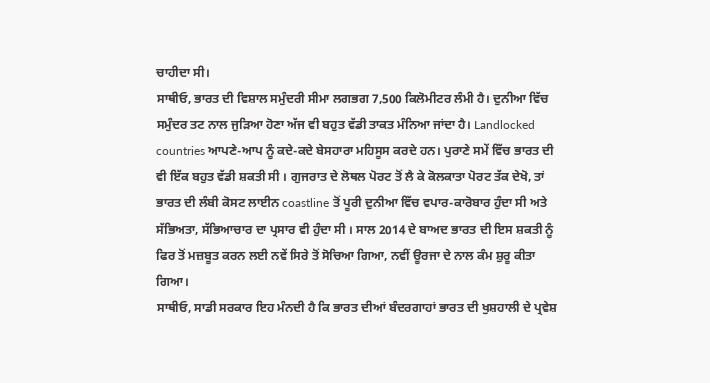ਚਾਹੀਦਾ ਸੀ।
ਸਾਥੀਓ, ਭਾਰਤ ਦੀ ਵਿਸ਼ਾਲ ਸਮੁੰਦਰੀ ਸੀਮਾ ਲਗਭਗ 7,500 ਕਿਲੋਮੀਟਰ ਲੰਮੀ ਹੈ। ਦੁਨੀਆ ਵਿੱਚ ਸਮੁੰਦਰ ਤਟ ਨਾਲ ਜੁੜਿਆ ਹੋਣਾ ਅੱਜ ਵੀ ਬਹੁਤ ਵੱਡੀ ਤਾਕਤ ਮੰਨਿਆ ਜਾਂਦਾ ਹੈ। Landlocked countries ਆਪਣੇ-ਆਪ ਨੂੰ ਕਦੇ-ਕਦੇ ਬੇਸਹਾਰਾ ਮਹਿਸੂਸ ਕਰਦੇ ਹਨ। ਪੁਰਾਣੇ ਸਮੇਂ ਵਿੱਚ ਭਾਰਤ ਦੀ ਵੀ ਇੱਕ ਬਹੁਤ ਵੱਡੀ ਸ਼ਕਤੀ ਸੀ । ਗੁਜਰਾਤ ਦੇ ਲੋਥਲ ਪੋਰਟ ਤੋਂ ਲੈ ਕੇ ਕੋਲਕਾਤਾ ਪੋਰਟ ਤੱਕ ਦੇਖੋ, ਤਾਂ ਭਾਰਤ ਦੀ ਲੰਬੀ ਕੋਸਟ ਲਾਈਨ coastline ਤੋਂ ਪੂਰੀ ਦੁਨੀਆ ਵਿੱਚ ਵਪਾਰ-ਕਾਰੋਬਾਰ ਹੁੰਦਾ ਸੀ ਅਤੇ ਸੱਭਿਅਤਾ, ਸੱਭਿਆਚਾਰ ਦਾ ਪ੍ਰਸਾਰ ਵੀ ਹੁੰਦਾ ਸੀ । ਸਾਲ 2014 ਦੇ ਬਾਅਦ ਭਾਰਤ ਦੀ ਇਸ ਸ਼ਕਤੀ ਨੂੰ ਫਿਰ ਤੋਂ ਮਜ਼ਬੂਤ ਕਰਨ ਲਈ ਨਵੇਂ ਸਿਰੇ ਤੋਂ ਸੋਚਿਆ ਗਿਆ, ਨਵੀਂ ਊਰਜਾ ਦੇ ਨਾਲ ਕੰਮ ਸ਼ੁਰੂ ਕੀਤਾ ਗਿਆ।
ਸਾਥੀਓ, ਸਾਡੀ ਸਰਕਾਰ ਇਹ ਮੰਨਦੀ ਹੈ ਕਿ ਭਾਰਤ ਦੀਆਂ ਬੰਦਰਗਾਹਾਂ ਭਾਰਤ ਦੀ ਖੁਸ਼ਹਾਲੀ ਦੇ ਪ੍ਰਵੇਸ਼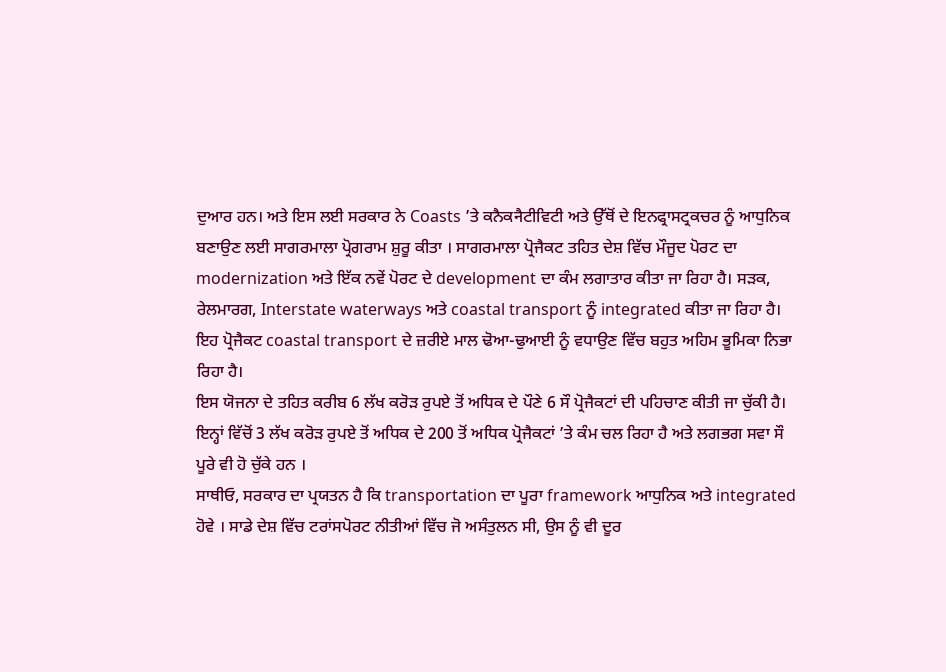ਦੁਆਰ ਹਨ। ਅਤੇ ਇਸ ਲਈ ਸਰਕਾਰ ਨੇ Coasts ’ਤੇ ਕਨੈਕनैਟੀਵਿਟੀ ਅਤੇ ਉੱਥੋਂ ਦੇ ਇਨਫ੍ਰਾਸਟ੍ਰਕਚਰ ਨੂੰ ਆਧੁਨਿਕ ਬਣਾਉਣ ਲਈ ਸਾਗਰਮਾਲਾ ਪ੍ਰੋਗਰਾਮ ਸ਼ੁਰੂ ਕੀਤਾ । ਸਾਗਰਮਾਲਾ ਪ੍ਰੋਜੈਕਟ ਤਹਿਤ ਦੇਸ਼ ਵਿੱਚ ਮੌਜੂਦ ਪੋਰਟ ਦਾ modernization ਅਤੇ ਇੱਕ ਨਵੇਂ ਪੋਰਟ ਦੇ development ਦਾ ਕੰਮ ਲਗਾਤਾਰ ਕੀਤਾ ਜਾ ਰਿਹਾ ਹੈ। ਸੜਕ, ਰੇਲਮਾਰਗ, Interstate waterways ਅਤੇ coastal transport ਨੂੰ integrated ਕੀਤਾ ਜਾ ਰਿਹਾ ਹੈ। ਇਹ ਪ੍ਰੋਜੈਕਟ coastal transport ਦੇ ਜ਼ਰੀਏ ਮਾਲ ਢੋਆ-ਢੁਆਈ ਨੂੰ ਵਧਾਉਣ ਵਿੱਚ ਬਹੁਤ ਅਹਿਮ ਭੂਮਿਕਾ ਨਿਭਾ ਰਿਹਾ ਹੈ।
ਇਸ ਯੋਜਨਾ ਦੇ ਤਹਿਤ ਕਰੀਬ 6 ਲੱਖ ਕਰੋੜ ਰੁਪਏ ਤੋਂ ਅਧਿਕ ਦੇ ਪੌਣੇ 6 ਸੌ ਪ੍ਰੋਜੈਕਟਾਂ ਦੀ ਪਹਿਚਾਣ ਕੀਤੀ ਜਾ ਚੁੱਕੀ ਹੈ। ਇਨ੍ਹਾਂ ਵਿੱਚੋਂ 3 ਲੱਖ ਕਰੋੜ ਰੁਪਏ ਤੋਂ ਅਧਿਕ ਦੇ 200 ਤੋਂ ਅਧਿਕ ਪ੍ਰੋਜੈਕਟਾਂ ’ਤੇ ਕੰਮ ਚਲ ਰਿਹਾ ਹੈ ਅਤੇ ਲਗਭਗ ਸਵਾ ਸੌ ਪੂਰੇ ਵੀ ਹੋ ਚੁੱਕੇ ਹਨ ।
ਸਾਥੀਓ, ਸਰਕਾਰ ਦਾ ਪ੍ਰਯਤਨ ਹੈ ਕਿ transportation ਦਾ ਪੂਰਾ framework ਆਧੁਨਿਕ ਅਤੇ integrated ਹੋਵੇ । ਸਾਡੇ ਦੇਸ਼ ਵਿੱਚ ਟਰਾਂਸਪੋਰਟ ਨੀਤੀਆਂ ਵਿੱਚ ਜੋ ਅਸੰਤੁਲਨ ਸੀ, ਉਸ ਨੂੰ ਵੀ ਦੂਰ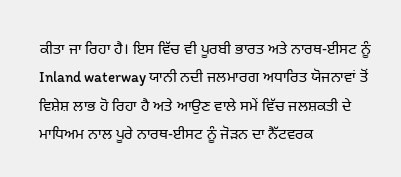ਕੀਤਾ ਜਾ ਰਿਹਾ ਹੈ। ਇਸ ਵਿੱਚ ਵੀ ਪੂਰਬੀ ਭਾਰਤ ਅਤੇ ਨਾਰਥ-ਈਸਟ ਨੂੰ Inland waterway ਯਾਨੀ ਨਦੀ ਜਲਮਾਰਗ ਅਧਾਰਿਤ ਯੋਜਨਾਵਾਂ ਤੋਂ ਵਿਸ਼ੇਸ਼ ਲਾਭ ਹੋ ਰਿਹਾ ਹੈ ਅਤੇ ਆਉਣ ਵਾਲੇ ਸਮੇਂ ਵਿੱਚ ਜਲਸ਼ਕਤੀ ਦੇ ਮਾਧਿਅਮ ਨਾਲ ਪੂਰੇ ਨਾਰਥ-ਈਸਟ ਨੂੰ ਜੋੜਨ ਦਾ ਨੈੱਟਵਰਕ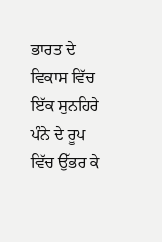ਭਾਰਤ ਦੇ ਵਿਕਾਸ ਵਿੱਚ ਇੱਕ ਸੁਨਹਿਰੇ ਪੰਨੇ ਦੇ ਰੂਪ ਵਿੱਚ ਉੱਭਰ ਕੇ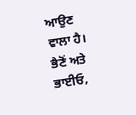ਆਉਣ ਵਾਲਾ ਹੈ।
ਭੈਣੋਂ ਅਤੇ ਭਾਈਓ,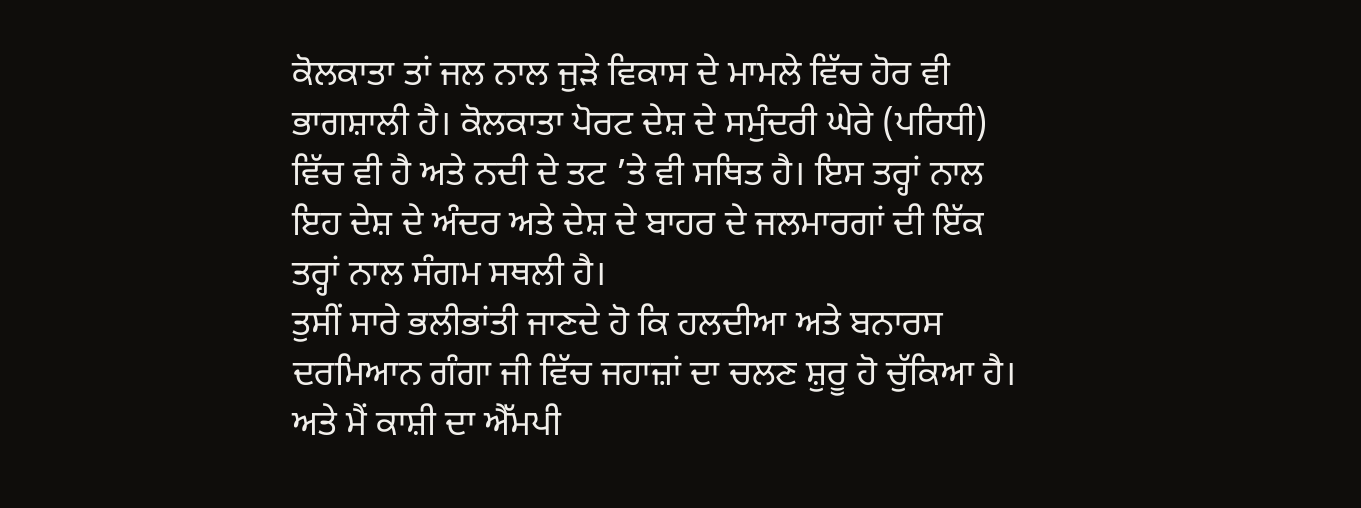ਕੋਲਕਾਤਾ ਤਾਂ ਜਲ ਨਾਲ ਜੁੜੇ ਵਿਕਾਸ ਦੇ ਮਾਮਲੇ ਵਿੱਚ ਹੋਰ ਵੀ ਭਾਗਸ਼ਾਲੀ ਹੈ। ਕੋਲਕਾਤਾ ਪੋਰਟ ਦੇਸ਼ ਦੇ ਸਮੁੰਦਰੀ ਘੇਰੇ (ਪਰਿਧੀ) ਵਿੱਚ ਵੀ ਹੈ ਅਤੇ ਨਦੀ ਦੇ ਤਟ ’ਤੇ ਵੀ ਸਥਿਤ ਹੈ। ਇਸ ਤਰ੍ਹਾਂ ਨਾਲ ਇਹ ਦੇਸ਼ ਦੇ ਅੰਦਰ ਅਤੇ ਦੇਸ਼ ਦੇ ਬਾਹਰ ਦੇ ਜਲਮਾਰਗਾਂ ਦੀ ਇੱਕ ਤਰ੍ਹਾਂ ਨਾਲ ਸੰਗਮ ਸਥਲੀ ਹੈ।
ਤੁਸੀਂ ਸਾਰੇ ਭਲੀਭਾਂਤੀ ਜਾਣਦੇ ਹੋ ਕਿ ਹਲਦੀਆ ਅਤੇ ਬਨਾਰਸ ਦਰਮਿਆਨ ਗੰਗਾ ਜੀ ਵਿੱਚ ਜਹਾਜ਼ਾਂ ਦਾ ਚਲਣ ਸ਼ੁਰੂ ਹੋ ਚੁੱਕਿਆ ਹੈ। ਅਤੇ ਮੈਂ ਕਾਸ਼ੀ ਦਾ ਐੱਮਪੀ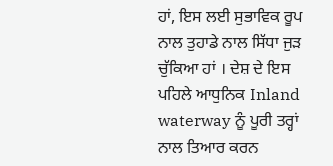ਹਾਂ, ਇਸ ਲਈ ਸੁਭਾਵਿਕ ਰੂਪ ਨਾਲ ਤੁਹਾਡੇ ਨਾਲ ਸਿੱਧਾ ਜੁੜ ਚੁੱਕਿਆ ਹਾਂ । ਦੇਸ਼ ਦੇ ਇਸ ਪਹਿਲੇ ਆਧੁਨਿਕ Inland waterway ਨੂੰ ਪੂਰੀ ਤਰ੍ਹਾਂ ਨਾਲ ਤਿਆਰ ਕਰਨ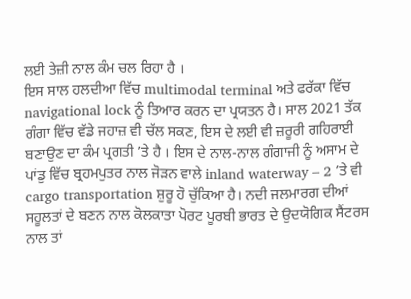ਲਈ ਤੇਜ਼ੀ ਨਾਲ ਕੰਮ ਚਲ ਰਿਹਾ ਹੈ ।
ਇਸ ਸਾਲ ਹਲਦੀਆ ਵਿੱਚ multimodal terminal ਅਤੇ ਫਰੱਕਾ ਵਿੱਚ navigational lock ਨੂੰ ਤਿਆਰ ਕਰਨ ਦਾ ਪ੍ਰਯਤਨ ਹੈ। ਸਾਲ 2021 ਤੱਕ ਗੰਗਾ ਵਿੱਚ ਵੱਡੇ ਜਹਾਜ਼ ਵੀ ਚੱਲ ਸਕਣ, ਇਸ ਦੇ ਲਈ ਵੀ ਜ਼ਰੂਰੀ ਗਹਿਰਾਈ ਬਣਾਉਣ ਦਾ ਕੰਮ ਪ੍ਰਗਤੀ ’ਤੇ ਹੈ । ਇਸ ਦੇ ਨਾਲ-ਨਾਲ ਗੰਗਾਜੀ ਨੂੰ ਅਸਾਮ ਦੇ ਪਾਂਡੁ ਵਿੱਚ ਬ੍ਰਹਮਪੁਤਰ ਨਾਲ ਜੋੜਨ ਵਾਲੇ inland waterway – 2 ’ਤੇ ਵੀ cargo transportation ਸ਼ੁਰੂ ਹੋ ਚੁੱਕਿਆ ਹੈ। ਨਦੀ ਜਲਮਾਰਗ ਦੀਆਂ ਸਹੂਲਤਾਂ ਦੇ ਬਣਨ ਨਾਲ ਕੋਲਕਾਤਾ ਪੋਰਟ ਪੂਰਬੀ ਭਾਰਤ ਦੇ ਉਦਯੋਗਿਕ ਸੈਂਟਰਸ ਨਾਲ ਤਾਂ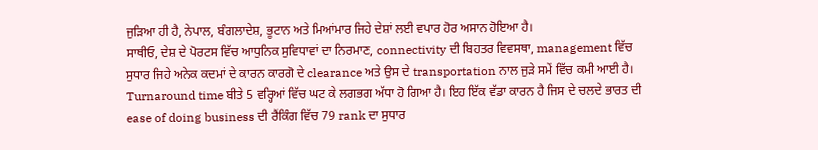ਜੁੜਿਆ ਹੀ ਹੈ, ਨੇਪਾਲ, ਬੰਗਲਾਦੇਸ਼, ਭੂਟਾਨ ਅਤੇ ਮਿਆਂਮਾਰ ਜਿਹੇ ਦੇਸ਼ਾਂ ਲਈ ਵਪਾਰ ਹੋਰ ਅਸਾਨ ਹੋਇਆ ਹੈ।
ਸਾਥੀਓ, ਦੇਸ਼ ਦੇ ਪੋਰਟਸ ਵਿੱਚ ਆਧੁਨਿਕ ਸੁਵਿਧਾਵਾਂ ਦਾ ਨਿਰਮਾਣ, connectivity ਦੀ ਬਿਹਤਰ ਵਿਵਸਥਾ, management ਵਿੱਚ ਸੁਧਾਰ ਜਿਹੇ ਅਨੇਕ ਕਦਮਾਂ ਦੇ ਕਾਰਨ ਕਾਰਗੋ ਦੇ clearance ਅਤੇ ਉਸ ਦੇ transportation ਨਾਲ ਜੁੜੇ ਸਮੇਂ ਵਿੱਚ ਕਮੀ ਆਈ ਹੈ।
Turnaround time ਬੀਤੇ 5 ਵਰ੍ਹਿਆਂ ਵਿੱਚ ਘਟ ਕੇ ਲਗਭਗ ਅੱਧਾ ਹੋ ਗਿਆ ਹੈ। ਇਹ ਇੱਕ ਵੱਡਾ ਕਾਰਨ ਹੈ ਜਿਸ ਦੇ ਚਲਦੇ ਭਾਰਤ ਦੀ ease of doing business ਦੀ ਰੈਂਕਿੰਗ ਵਿੱਚ 79 rank ਦਾ ਸੁਧਾਰ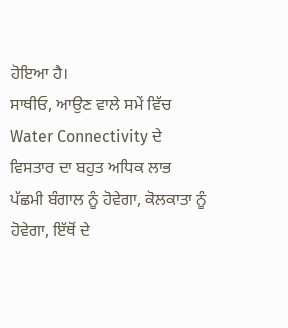ਹੋਇਆ ਹੈ।
ਸਾਥੀਓ, ਆਉਣ ਵਾਲੇ ਸਮੇਂ ਵਿੱਚ Water Connectivity ਦੇ ਵਿਸਤਾਰ ਦਾ ਬਹੁਤ ਅਧਿਕ ਲਾਭ ਪੱਛਮੀ ਬੰਗਾਲ ਨੂੰ ਹੋਵੇਗਾ, ਕੋਲਕਾਤਾ ਨੂੰ ਹੋਵੇਗਾ, ਇੱਥੋਂ ਦੇ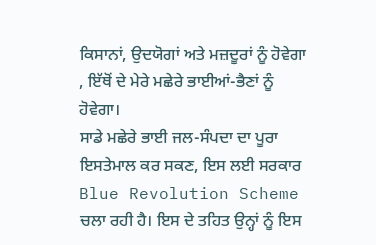ਕਿਸਾਨਾਂ, ਉਦਯੋਗਾਂ ਅਤੇ ਮਜ਼ਦੂਰਾਂ ਨੂੰ ਹੋਵੇਗਾ , ਇੱਥੋਂ ਦੇ ਮੇਰੇ ਮਛੇਰੇ ਭਾਈਆਂ-ਭੈਣਾਂ ਨੂੰ ਹੋਵੇਗਾ।
ਸਾਡੇ ਮਛੇਰੇ ਭਾਈ ਜਲ-ਸੰਪਦਾ ਦਾ ਪੂਰਾ ਇਸਤੇਮਾਲ ਕਰ ਸਕਣ, ਇਸ ਲਈ ਸਰਕਾਰ Blue Revolution Scheme ਚਲਾ ਰਹੀ ਹੈ। ਇਸ ਦੇ ਤਹਿਤ ਉਨ੍ਹਾਂ ਨੂੰ ਇਸ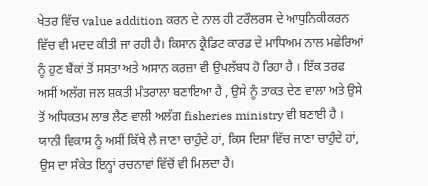ਖੇਤਰ ਵਿੱਚ value addition ਕਰਨ ਦੇ ਨਾਲ ਹੀ ਟਰੌਲਰਸ ਦੇ ਆਧੁਨਿਕੀਕਰਨ ਵਿੱਚ ਵੀ ਮਦਦ ਕੀਤੀ ਜਾ ਰਹੀ ਹੈ। ਕਿਸਾਨ ਕ੍ਰੈਡਿਟ ਕਾਰਡ ਦੇ ਮਾਧਿਅਮ ਨਾਲ ਮਛੇਰਿਆਂ ਨੂੰ ਹੁਣ ਬੈਂਕਾਂ ਤੋਂ ਸਸਤਾ ਅਤੇ ਅਸਾਨ ਕਰਜ਼ਾ ਵੀ ਉਪਲੱਬਧ ਹੋ ਰਿਹਾ ਹੈ । ਇੱਕ ਤਰਫ ਅਸੀਂ ਅਲੱਗ ਜਲ ਸ਼ਕਤੀ ਮੰਤਰਾਲਾ ਬਣਾਇਆ ਹੈ , ਉਸੇ ਨੂੰ ਤਾਕਤ ਦੇਣ ਵਾਲਾ ਅਤੇ ਉਸੇ ਤੋਂ ਅਧਿਕਤਮ ਲਾਭ ਲੈਣ ਵਾਲੀ ਅਲੱਗ fisheries ministry ਵੀ ਬਣਾਈ ਹੈ । ਯਾਨੀ ਵਿਕਾਸ ਨੂੰ ਅਸੀਂ ਕਿੱਥੇ ਲੈ ਜਾਣਾ ਚਾਹੁੰਦੇ ਹਾਂ, ਕਿਸ ਦਿਸ਼ਾ ਵਿੱਚ ਜਾਣਾ ਚਾਹੁੰਦੇ ਹਾਂ, ਉਸ ਦਾ ਸੰਕੇਤ ਇਨ੍ਹਾਂ ਰਚਨਾਵਾਂ ਵਿੱਚੋਂ ਵੀ ਮਿਲਦਾ ਹੈ।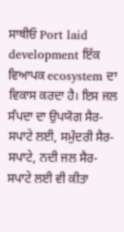ਸਾਥੀਓ Port laid development ਇੱਕ ਵਿਆਪਕ ecosystem ਦਾ ਵਿਕਾਸ ਕਰਦਾ ਹੈ। ਇਸ ਜਲ ਸੰਪਦਾ ਦਾ ਉਪਯੋਗ ਸੈਰ-ਸਪਾਟੇ ਲਈ, ਸਮੁੰਦਰੀ ਸੈਰ-ਸਪਾਟੇ, ਨਦੀ ਜਲ ਸੈਰ-ਸਪਾਟੇ ਲਈ ਵੀ ਕੀਤਾ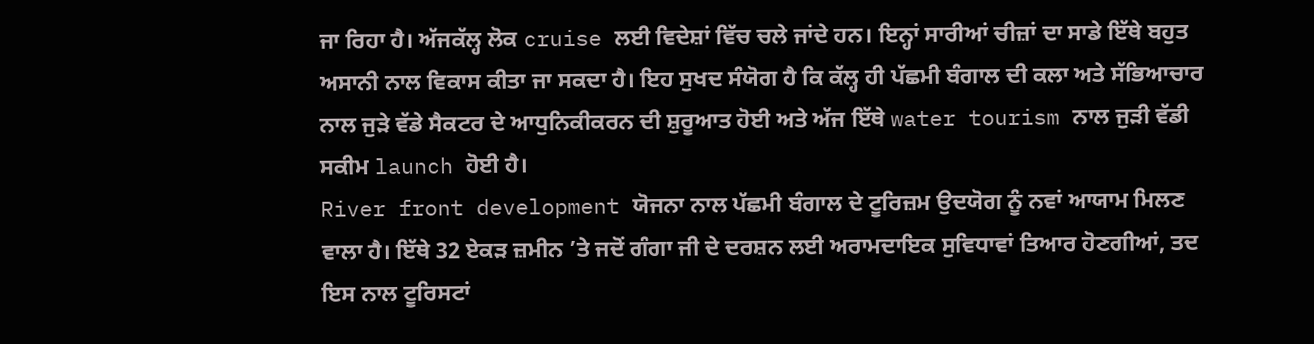ਜਾ ਰਿਹਾ ਹੈ। ਅੱਜਕੱਲ੍ਹ ਲੋਕ cruise ਲਈ ਵਿਦੇਸ਼ਾਂ ਵਿੱਚ ਚਲੇ ਜਾਂਦੇ ਹਨ। ਇਨ੍ਹਾਂ ਸਾਰੀਆਂ ਚੀਜ਼ਾਂ ਦਾ ਸਾਡੇ ਇੱਥੇ ਬਹੁਤ ਅਸਾਨੀ ਨਾਲ ਵਿਕਾਸ ਕੀਤਾ ਜਾ ਸਕਦਾ ਹੈ। ਇਹ ਸੁਖਦ ਸੰਯੋਗ ਹੈ ਕਿ ਕੱਲ੍ਹ ਹੀ ਪੱਛਮੀ ਬੰਗਾਲ ਦੀ ਕਲਾ ਅਤੇ ਸੱਭਿਆਚਾਰ ਨਾਲ ਜੁੜੇ ਵੱਡੇ ਸੈਕਟਰ ਦੇ ਆਧੁਨਿਕੀਕਰਨ ਦੀ ਸ਼ੁਰੂਆਤ ਹੋਈ ਅਤੇ ਅੱਜ ਇੱਥੇ water tourism ਨਾਲ ਜੁੜੀ ਵੱਡੀ ਸਕੀਮ launch ਹੋਈ ਹੈ।
River front development ਯੋਜਨਾ ਨਾਲ ਪੱਛਮੀ ਬੰਗਾਲ ਦੇ ਟੂਰਿਜ਼ਮ ਉਦਯੋਗ ਨੂੰ ਨਵਾਂ ਆਯਾਮ ਮਿਲਣ ਵਾਲਾ ਹੈ। ਇੱਥੇ 32 ਏਕੜ ਜ਼ਮੀਨ ’ਤੇ ਜਦੋਂ ਗੰਗਾ ਜੀ ਦੇ ਦਰਸ਼ਨ ਲਈ ਅਰਾਮਦਾਇਕ ਸੁਵਿਧਾਵਾਂ ਤਿਆਰ ਹੋਣਗੀਆਂ, ਤਦ ਇਸ ਨਾਲ ਟੂਰਿਸਟਾਂ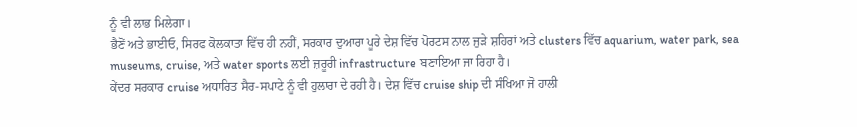ਨੂੰ ਵੀ ਲਾਭ ਮਿਲੇਗਾ।
ਭੈਣੋਂ ਅਤੇ ਭਾਈਓ, ਸਿਰਫ ਕੋਲਕਾਤਾ ਵਿੱਚ ਹੀ ਨਹੀਂ, ਸਰਕਾਰ ਦੁਆਰਾ ਪੂਰੇ ਦੇਸ਼ ਵਿੱਚ ਪੋਰਟਸ ਨਾਲ ਜੁੜੇ ਸ਼ਹਿਰਾਂ ਅਤੇ clusters ਵਿੱਚ aquarium, water park, sea museums, cruise, ਅਤੇ water sports ਲਈ ਜ਼ਰੂਰੀ infrastructure ਬਣਾਇਆ ਜਾ ਰਿਹਾ ਹੈ।
ਕੇਂਦਰ ਸਰਕਾਰ cruise ਅਧਾਰਿਤ ਸੈਰ-ਸਪਾਟੇ ਨੂੰ ਵੀ ਹੁਲਾਰਾ ਦੇ ਰਹੀ ਹੈ। ਦੇਸ਼ ਵਿੱਚ cruise ship ਦੀ ਸੰਖਿਆ ਜੋ ਹਾਲੀ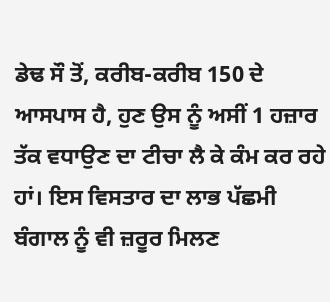ਡੇਢ ਸੌ ਤੋਂ, ਕਰੀਬ-ਕਰੀਬ 150 ਦੇ ਆਸਪਾਸ ਹੈ, ਹੁਣ ਉਸ ਨੂੰ ਅਸੀਂ 1 ਹਜ਼ਾਰ ਤੱਕ ਵਧਾਉਣ ਦਾ ਟੀਚਾ ਲੈ ਕੇ ਕੰਮ ਕਰ ਰਹੇ ਹਾਂ। ਇਸ ਵਿਸਤਾਰ ਦਾ ਲਾਭ ਪੱਛਮੀ ਬੰਗਾਲ ਨੂੰ ਵੀ ਜ਼ਰੂਰ ਮਿਲਣ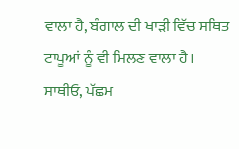ਵਾਲਾ ਹੈ, ਬੰਗਾਲ ਦੀ ਖਾੜੀ ਵਿੱਚ ਸਥਿਤ ਟਾਪੂਆਂ ਨੂੰ ਵੀ ਮਿਲਣ ਵਾਲਾ ਹੈ।
ਸਾਥੀਓ, ਪੱਛਮ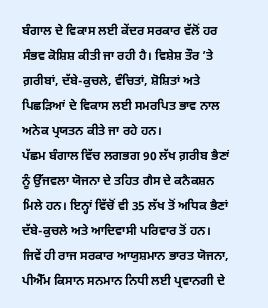ਬੰਗਾਲ ਦੇ ਵਿਕਾਸ ਲਈ ਕੇਂਦਰ ਸਰਕਾਰ ਵੱਲੋਂ ਹਰ ਸੰਭਵ ਕੋਸ਼ਿਸ਼ ਕੀਤੀ ਜਾ ਰਹੀ ਹੈ। ਵਿਸ਼ੇਸ਼ ਤੌਰ ’ਤੇ ਗ਼ਰੀਬਾਂ, ਦੱਬੇ-ਕੁਚਲੇ, ਵੰਚਿਤਾਂ, ਸ਼ੋਸ਼ਿਤਾਂ ਅਤੇ ਪਿਛੜਿਆਂ ਦੇ ਵਿਕਾਸ ਲਈ ਸਮਰਪਿਤ ਭਾਵ ਨਾਲ ਅਨੇਕ ਪ੍ਰਯਤਨ ਕੀਤੇ ਜਾ ਰਹੇ ਹਨ।
ਪੱਛਮ ਬੰਗਾਲ ਵਿੱਚ ਲਗਭਗ 90 ਲੱਖ ਗ਼ਰੀਬ ਭੈਣਾਂ ਨੂੰ ਉੱਜਵਲਾ ਯੋਜਨਾ ਦੇ ਤਹਿਤ ਗੈਸ ਦੇ ਕਨੈਕਸ਼ਨ ਮਿਲੇ ਹਨ। ਇਨ੍ਹਾਂ ਵਿੱਚੋਂ ਵੀ 35 ਲੱਖ ਤੋਂ ਅਧਿਕ ਭੈਣਾਂ ਦੱਬੇ-ਕੁਚਲੇ ਅਤੇ ਆਦਿਵਾਸੀ ਪਰਿਵਾਰ ਤੋਂ ਹਨ।
ਜਿਵੇਂ ਹੀ ਰਾਜ ਸਰਕਾਰ ਆਯੁਸ਼ਮਾਨ ਭਾਰਤ ਯੋਜਨਾ, ਪੀਐੱਮ ਕਿਸਾਨ ਸਨਮਾਨ ਨਿਧੀ ਲਈ ਪ੍ਰਵਾਨਗੀ ਦੇ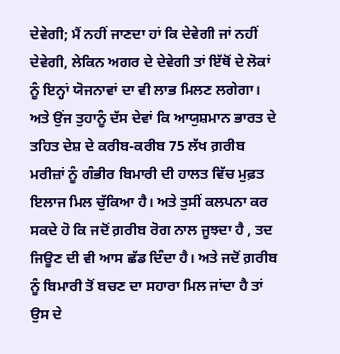ਦੇਵੇਗੀ; ਮੈਂ ਨਹੀਂ ਜਾਣਦਾ ਹਾਂ ਕਿ ਦੇਵੇਗੀ ਜਾਂ ਨਹੀਂ ਦੇਵੇਗੀ, ਲੇਕਿਨ ਅਗਰ ਦੇ ਦੇਵੇਗੀ ਤਾਂ ਇੱਥੋਂ ਦੇ ਲੋਕਾਂ ਨੂੰ ਇਨ੍ਹਾਂ ਯੋਜਨਾਵਾਂ ਦਾ ਵੀ ਲਾਭ ਮਿਲਣ ਲਗੇਗਾ।
ਅਤੇ ਉਂਜ ਤੁਹਾਨੂੰ ਦੱਸ ਦੇਵਾਂ ਕਿ ਆਯੁਸ਼ਮਾਨ ਭਾਰਤ ਦੇ ਤਹਿਤ ਦੇਸ਼ ਦੇ ਕਰੀਬ-ਕਰੀਬ 75 ਲੱਖ ਗ਼ਰੀਬ ਮਰੀਜ਼ਾਂ ਨੂੰ ਗੰਭੀਰ ਬਿਮਾਰੀ ਦੀ ਹਾਲਤ ਵਿੱਚ ਮੁਫ਼ਤ ਇਲਾਜ ਮਿਲ ਚੁੱਕਿਆ ਹੈ। ਅਤੇ ਤੁਸੀਂ ਕਲਪਨਾ ਕਰ ਸਕਦੇ ਹੋ ਕਿ ਜਦੋਂ ਗ਼ਰੀਬ ਰੋਗ ਨਾਲ ਜੂਝਦਾ ਹੈ , ਤਦ ਜਿਊਣ ਦੀ ਵੀ ਆਸ ਛੱਡ ਦਿੰਦਾ ਹੈ। ਅਤੇ ਜਦੋਂ ਗ਼ਰੀਬ ਨੂੰ ਬਿਮਾਰੀ ਤੋਂ ਬਚਣ ਦਾ ਸਹਾਰਾ ਮਿਲ ਜਾਂਦਾ ਹੈ ਤਾਂ ਉਸ ਦੇ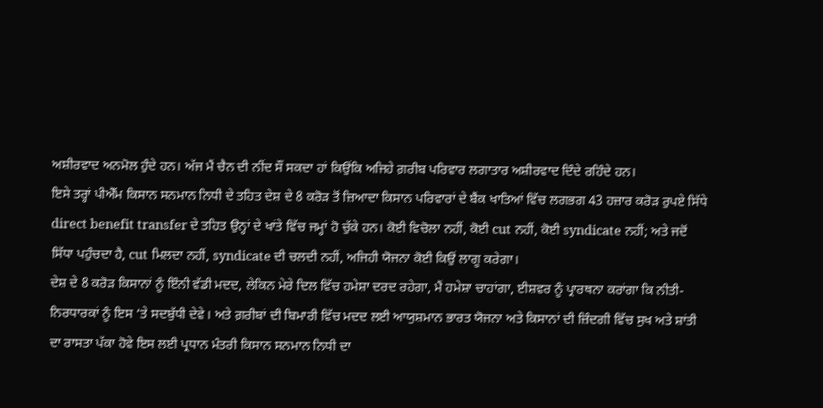ਅਸ਼ੀਰਵਾਦ ਅਨਮੋਲ ਹੁੰਦੇ ਹਨ। ਅੱਜ ਮੈਂ ਚੈਨ ਦੀ ਨੀਂਦ ਸੌਂ ਸਕਦਾ ਹਾਂ ਕਿਉਂਕਿ ਅਜਿਹੇ ਗ਼ਰੀਬ ਪਰਿਵਾਰ ਲਗਾਤਾਰ ਅਸ਼ੀਰਵਾਦ ਦਿੰਦੇ ਰਹਿੰਦੇ ਹਨ।
ਇਸੇ ਤਰ੍ਹਾਂ ਪੀਐੱਮ ਕਿਸਾਨ ਸਨਮਾਨ ਨਿਧੀ ਦੇ ਤਹਿਤ ਦੇਸ਼ ਦੇ 8 ਕਰੋੜ ਤੋਂ ਜ਼ਿਆਦਾ ਕਿਸਾਨ ਪਰਿਵਾਰਾਂ ਦੇ ਬੈਂਕ ਖਾਤਿਆਂ ਵਿੱਚ ਲਗਭਗ 43 ਹਜ਼ਾਰ ਕਰੋੜ ਰੁਪਏ ਸਿੱਧੇ direct benefit transfer ਦੇ ਤਹਿਤ ਉਨ੍ਹਾਂ ਦੇ ਖਾਂਤੇ ਵਿੱਚ ਜਮ੍ਹਾਂ ਹੋ ਚੁੱਕੇ ਹਨ। ਕੋਈ ਵਿਚੋਲਾ ਨਹੀਂ, ਕੋਈ cut ਨਹੀਂ, ਕੋਈ syndicate ਨਹੀਂ; ਅਤੇ ਜਦੋਂ ਸਿੱਧਾ ਪਹੁੰਚਦਾ ਹੈ, cut ਮਿਲਦਾ ਨਹੀਂ, syndicate ਦੀ ਚਲਦੀ ਨਹੀਂ, ਅਜਿਹੀ ਯੋਜਨਾ ਕੋਈ ਕਿਉਂ ਲਾਗੂ ਕਰੇਗਾ।
ਦੇਸ਼ ਦੇ 8 ਕਰੋੜ ਕਿਸਾਨਾਂ ਨੂੰ ਇੰਨੀ ਵੱਡੀ ਮਦਦ, ਲੇਕਿਨ ਮੇਰੇ ਦਿਲ ਵਿੱਚ ਹਮੇਸ਼ਾ ਦਰਦ ਰਹੇਗਾ, ਮੈਂ ਹਮੇਸ਼ਾ ਚਾਹਾਂਗਾ, ਈਸ਼ਵਰ ਨੂੰ ਪ੍ਰਾਰਥਨਾ ਕਰਾਂਗਾ ਕਿ ਨੀਤੀ-ਨਿਰਧਾਰਕਾਂ ਨੂੰ ਇਸ ‘ਤੇ ਸਦਬੁੱਧੀ ਦੇਵੇ। ਅਤੇ ਗ਼ਰੀਬਾਂ ਦੀ ਬਿਮਾਰੀ ਵਿੱਚ ਮਦਦ ਲਈ ਆਯੁਸ਼ਮਾਨ ਭਾਰਤ ਯੋਜਨਾ ਅਤੇ ਕਿਸਾਨਾਂ ਦੀ ਜ਼ਿੰਦਗੀ ਵਿੱਚ ਸੁਖ ਅਤੇ ਸ਼ਾਂਤੀ ਦਾ ਰਾਸਤਾ ਪੱਕਾ ਹੋਵੇ ਇਸ ਲਈ ਪ੍ਰਧਾਨ ਮੰਤਰੀ ਕਿਸਾਨ ਸਨਮਾਨ ਨਿਧੀ ਦਾ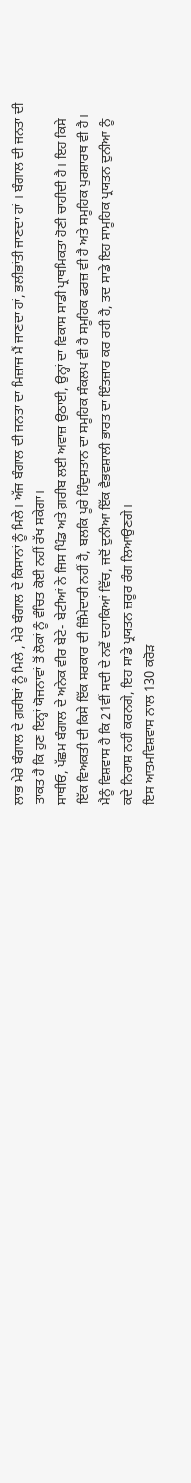ਲਾਭ ਮੇਰੇ ਬੰਗਾਲ ਦੇ ਗ਼ਰੀਬਾਂ ਨੂੰ ਮਿਲੇ , ਮੇਰੇ ਬੰਗਾਲ ਦੇ ਕਿਸਾਨਾਂ ਨੂੰ ਮਿਲੇ। ਅੱਜ ਬੰਗਾਲ ਦੀ ਜਨਤਾ ਦਾ ਮਿਜ਼ਾਜ ਮੈਂ ਜਾਣਦਾ ਹਾਂ, ਭਲੀਭਾਂਤੀ ਜਾਣਦਾ ਹਾਂ । ਬੰਗਾਲ ਦੀ ਜਨਤਾ ਦੀ ਤਾਕਤ ਹੈ ਕਿ ਹੁਣ ਇਨ੍ਹਾਂ ਯੋਜਨਾਵਾਂ ਤੋਂ ਲੋਕਾਂ ਨੂੰ ਵੰਚਿਤ ਕੋਈ ਨਹੀਂ ਰੱਖ ਸਕੇਗਾ।
ਸਾਥੀਓ, ਪੱਛਮ ਬੰਗਾਲ ਦੇ ਅਨੇਕ ਵੀਰ ਬੇਟੇ- ਬੇਟੀਆਂ ਨੇ ਜਿਸ ਪਿੰਡ ਅਤੇ ਗ਼ਰੀਬ ਲਈ ਅਵਾਜ਼ ਉਠਾਈ, ਉਨ੍ਹਾਂ ਦਾ ਵਿਕਾਸ ਸਾਡੀ ਪ੍ਰਾਥਮਿਕਤਾ ਹੋਣੀ ਚਾਹੀਦੀ ਹੈ। ਇਹ ਕਿਸੇ ਇੱਕ ਵਿਅਕਤੀ ਦੀ ਕਿਸੇ ਇੱਕ ਸਰਕਾਰ ਦੀ ਜ਼ਿੰਮੇਦਾਰੀ ਨਹੀਂ ਹੈ, ਬਲਕਿ ਪੂਰੇ ਹਿੰਦੁਸਤਾਨ ਦਾ ਸਮੂਹਿਕ ਸੰਕਲਪ ਵੀ ਹੈ ਸਮੂਹਿਕ ਫਰਜ਼ ਵੀ ਹੈ ਅਤੇ ਸਮੂਹਿਕ ਪੁਰਸ਼ਾਰਥ ਵੀ ਹੈ। ਮੈਨੂੰ ਵਿਸ਼ਵਾਸ ਹੈ ਕਿ 21ਵੀਂ ਸਦੀ ਦੇ ਨਵੇਂ ਦਹਾਕਿਆਂ ਵਿੱਚ, ਜਦੋਂ ਦੁਨੀਆ ਇੱਕ ਵੈਭਵਸ਼ਾਲੀ ਭਾਰਤ ਦਾ ਇੰਤਜ਼ਾਰ ਕਰ ਰਹੀ ਹੈ, ਤਦ ਸਾਡੇ ਇਹ ਸਾਮੂਹਿਕ ਪ੍ਰਯਤਨ ਦੁਨੀਆ ਨੂੰ ਕਦੇ ਨਿਰਾਸ਼ ਨਹੀਂ ਕਰਨਗੇ, ਇਹ ਸਾਡੇ ਪ੍ਰਯਤਨ ਜ਼ਰੂਰ ਰੰਗ ਲਿਆਉਣਗੇ।
ਇਸ ਆਤਮਵਿਸ਼ਵਾਸ ਨਾਲ 130 ਕਰੋੜ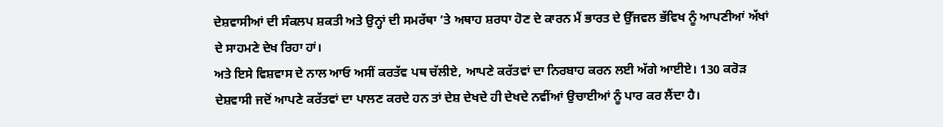ਦੇਸ਼ਵਾਸੀਆਂ ਦੀ ਸੰਕਲਪ ਸ਼ਕਤੀ ਅਤੇ ਉਨ੍ਹਾਂ ਦੀ ਸਮਰੱਥਾ ’ਤੇ ਅਥਾਹ ਸ਼ਰਧਾ ਹੋਣ ਦੇ ਕਾਰਨ ਮੈਂ ਭਾਰਤ ਦੇ ਉੱਜਵਲ ਭੱਵਿਖ ਨੂੰ ਆਪਣੀਆਂ ਅੱਖਾਂ ਦੇ ਸਾਹਮਣੇ ਦੇਖ ਰਿਹਾ ਹਾਂ।
ਅਤੇ ਇਸੇ ਵਿਸ਼ਵਾਸ ਦੇ ਨਾਲ ਆਓ ਅਸੀਂ ਕਰਤੱਵ ਪਥ ਚੱਲੀਏ, ਆਪਣੇ ਕਰੱਤਵਾਂ ਦਾ ਨਿਰਬਾਹ ਕਰਨ ਲਈ ਅੱਗੇ ਆਈਏ। 130 ਕਰੋੜ ਦੇਸ਼ਵਾਸੀ ਜਦੋਂ ਆਪਣੇ ਕਰੱਤਵਾਂ ਦਾ ਪਾਲਣ ਕਰਦੇ ਹਨ ਤਾਂ ਦੇਸ਼ ਦੇਖਦੇ ਹੀ ਦੇਖਦੇ ਨਵੀਂਆਂ ਉਚਾਈਆਂ ਨੂੰ ਪਾਰ ਕਰ ਲੈਂਦਾ ਹੈ।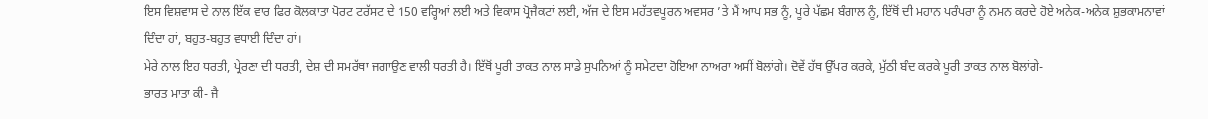ਇਸ ਵਿਸ਼ਵਾਸ ਦੇ ਨਾਲ ਇੱਕ ਵਾਰ ਫਿਰ ਕੋਲਕਾਤਾ ਪੋਰਟ ਟਰੱਸਟ ਦੇ 150 ਵਰ੍ਹਿਆਂ ਲਈ ਅਤੇ ਵਿਕਾਸ ਪ੍ਰੋਜੈਕਟਾਂ ਲਈ, ਅੱਜ ਦੇ ਇਸ ਮਹੱਤਵਪੂਰਨ ਅਵਸਰ ’ਤੇ ਮੈਂ ਆਪ ਸਭ ਨੂੰ, ਪੂਰੇ ਪੱਛਮ ਬੰਗਾਲ ਨੂੰ, ਇੱਥੋਂ ਦੀ ਮਹਾਨ ਪਰੰਪਰਾ ਨੂੰ ਨਮਨ ਕਰਦੇ ਹੋਏ ਅਨੇਕ-ਅਨੇਕ ਸ਼ੁਭਕਾਮਨਾਵਾਂ ਦਿੰਦਾ ਹਾਂ, ਬਹੁਤ-ਬਹੁਤ ਵਧਾਈ ਦਿੰਦਾ ਹਾਂ।
ਮੇਰੇ ਨਾਲ ਇਹ ਧਰਤੀ, ਪ੍ਰੇਰਣਾ ਦੀ ਧਰਤੀ, ਦੇਸ਼ ਦੀ ਸਮਰੱਥਾ ਜਗਾਉਣ ਵਾਲੀ ਧਰਤੀ ਹੈ। ਇੱਥੋਂ ਪੂਰੀ ਤਾਕਤ ਨਾਲ ਸਾਡੇ ਸੁਪਨਿਆਂ ਨੂੰ ਸਮੇਟਦਾ ਹੋਇਆ ਨਾਅਰਾ ਅਸੀਂ ਬੋਲਾਂਗੇ। ਦੋਵੇਂ ਹੱਥ ਉੱਪਰ ਕਰਕੇ, ਮੁੱਠੀ ਬੰਦ ਕਰਕੇ ਪੂਰੀ ਤਾਕਤ ਨਾਲ ਬੋਲਾਂਗੇ-
ਭਾਰਤ ਮਾਤਾ ਕੀ- ਜੈ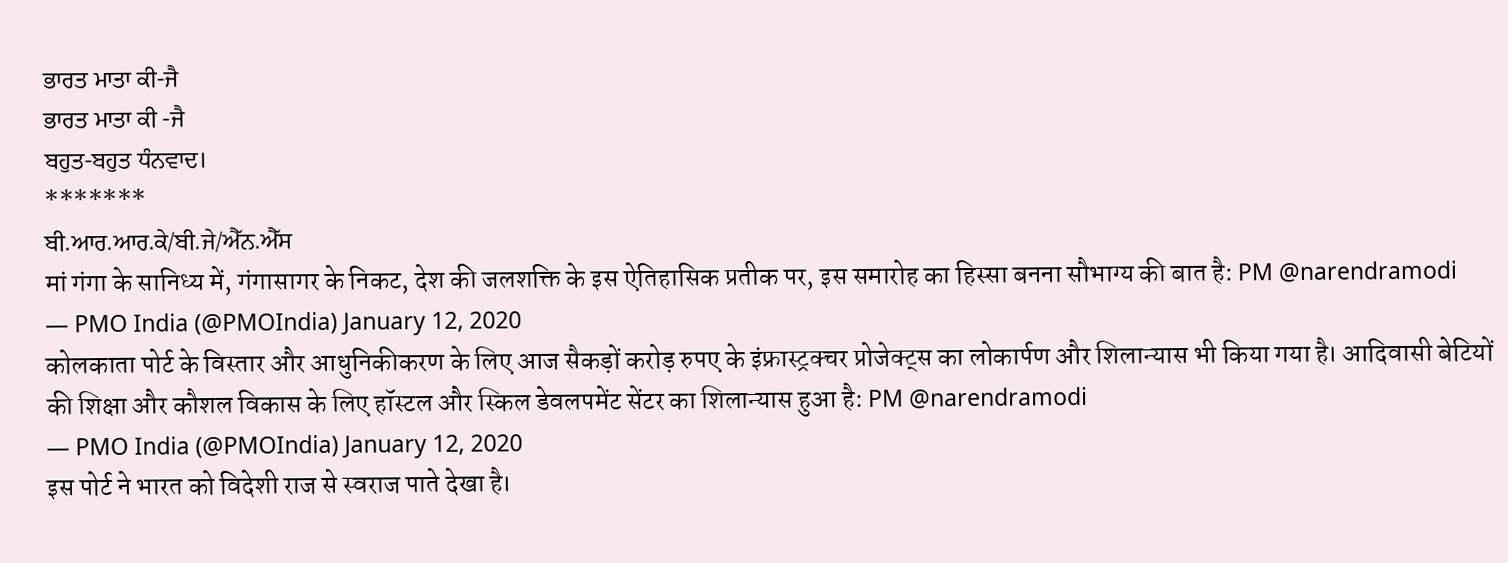ਭਾਰਤ ਮਾਤਾ ਕੀ-ਜੈ
ਭਾਰਤ ਮਾਤਾ ਕੀ -ਜੈ
ਬਹੁਤ-ਬਹੁਤ ਧੰਨਵਾਦ।
*******
ਬੀ.ਆਰ.ਆਰ.ਕੇ/ਬੀ.ਜੇ/ਐੱਨ.ਐੱਸ
मां गंगा के सानिध्य में, गंगासागर के निकट, देश की जलशक्ति के इस ऐतिहासिक प्रतीक पर, इस समारोह का हिस्सा बनना सौभाग्य की बात है: PM @narendramodi
— PMO India (@PMOIndia) January 12, 2020
कोलकाता पोर्ट के विस्तार और आधुनिकीकरण के लिए आज सैकड़ों करोड़ रुपए के इंफ्रास्ट्रक्चर प्रोजेक्ट्स का लोकार्पण और शिलान्यास भी किया गया है। आदिवासी बेटियों की शिक्षा और कौशल विकास के लिए हॉस्टल और स्किल डेवलपमेंट सेंटर का शिलान्यास हुआ है: PM @narendramodi
— PMO India (@PMOIndia) January 12, 2020
इस पोर्ट ने भारत को विदेशी राज से स्वराज पाते देखा है।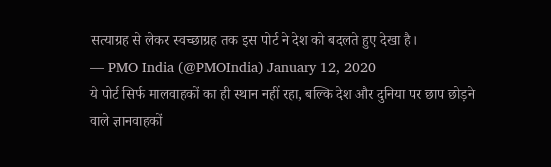सत्याग्रह से लेकर स्वच्छाग्रह तक इस पोर्ट ने देश को बदलते हुए देखा है।
— PMO India (@PMOIndia) January 12, 2020
ये पोर्ट सिर्फ मालवाहकों का ही स्थान नहीं रहा, बल्कि देश और दुनिया पर छाप छोड़ने वाले ज्ञानवाहकों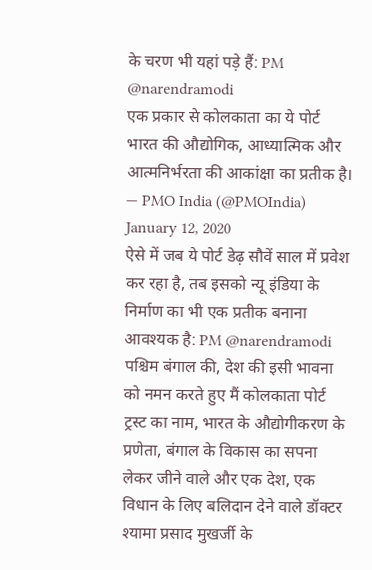के चरण भी यहां पड़े हैं: PM @narendramodi
एक प्रकार से कोलकाता का ये पोर्ट भारत की औद्योगिक, आध्यात्मिक और आत्मनिर्भरता की आकांक्षा का प्रतीक है।
— PMO India (@PMOIndia) January 12, 2020
ऐसे में जब ये पोर्ट डेढ़ सौवें साल में प्रवेश कर रहा है, तब इसको न्यू इंडिया के निर्माण का भी एक प्रतीक बनाना आवश्यक है: PM @narendramodi
पश्चिम बंगाल की, देश की इसी भावना को नमन करते हुए मैं कोलकाता पोर्ट ट्रस्ट का नाम, भारत के औद्योगीकरण के प्रणेता, बंगाल के विकास का सपना लेकर जीने वाले और एक देश, एक विधान के लिए बलिदान देने वाले डॉक्टर श्यामा प्रसाद मुखर्जी के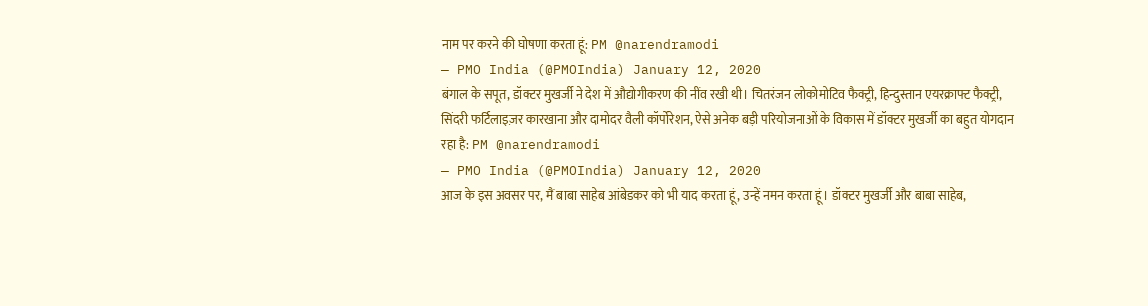नाम पर करने की घोषणा करता हूं: PM @narendramodi
— PMO India (@PMOIndia) January 12, 2020
बंगाल के सपूत, डॉक्टर मुखर्जी ने देश में औद्योगीकरण की नींव रखी थी। चितरंजन लोकोमोटिव फैक्ट्री, हिन्दुस्तान एयरक्राफ्ट फैक्ट्री, सिंदरी फर्टिलाइज़र कारखाना और दामोदर वैली कॉर्पोरेशन, ऐसे अनेक बड़ी परियोजनाओं के विकास में डॉक्टर मुखर्जी का बहुत योगदान रहा है: PM @narendramodi
— PMO India (@PMOIndia) January 12, 2020
आज के इस अवसर पर, मैं बाबा साहेब आंबेडकर को भी याद करता हूं, उन्हें नमन करता हूं। डॉक्टर मुखर्जी और बाबा साहेब,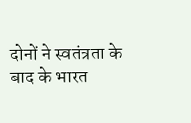दोनों ने स्वतंत्रता के बाद के भारत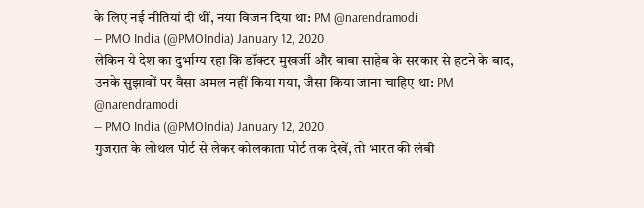के लिए नई नीतियां दी थीं, नया विजन दिया था: PM @narendramodi
— PMO India (@PMOIndia) January 12, 2020
लेकिन ये देश का दुर्भाग्य रहा कि डॉक्टर मुखर्जी और बाबा साहेब के सरकार से हटने के बाद, उनके सुझावों पर वैसा अमल नहीं किया गया, जैसा किया जाना चाहिए था: PM @narendramodi
— PMO India (@PMOIndia) January 12, 2020
गुजरात के लोथल पोर्ट से लेकर कोलकाता पोर्ट तक देखें, तो भारत की लंबी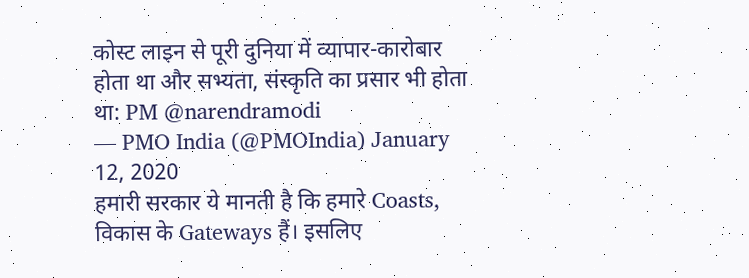कोस्ट लाइन से पूरी दुनिया में व्यापार-कारोबार होता था और सभ्यता, संस्कृति का प्रसार भी होता था: PM @narendramodi
— PMO India (@PMOIndia) January 12, 2020
हमारी सरकार ये मानती है कि हमारे Coasts, विकास के Gateways हैं। इसलिए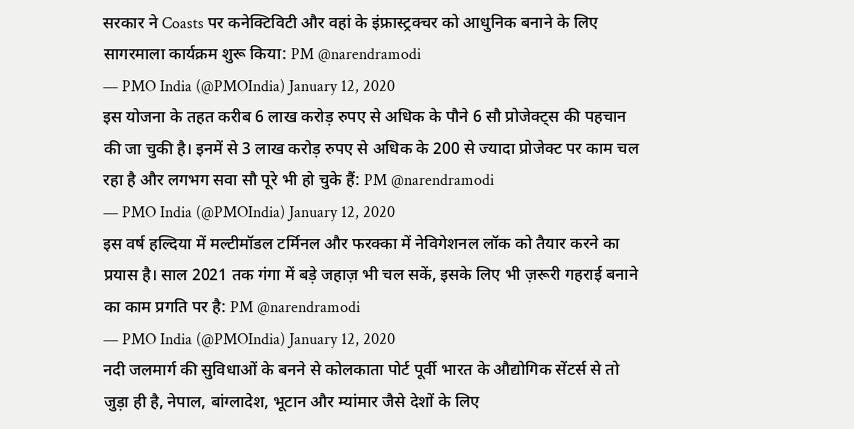सरकार ने Coasts पर कनेक्टिविटी और वहां के इंफ्रास्ट्रक्चर को आधुनिक बनाने के लिए सागरमाला कार्यक्रम शुरू किया: PM @narendramodi
— PMO India (@PMOIndia) January 12, 2020
इस योजना के तहत करीब 6 लाख करोड़ रुपए से अधिक के पौने 6 सौ प्रोजेक्ट्स की पहचान की जा चुकी है। इनमें से 3 लाख करोड़ रुपए से अधिक के 200 से ज्यादा प्रोजेक्ट पर काम चल रहा है और लगभग सवा सौ पूरे भी हो चुके हैं: PM @narendramodi
— PMO India (@PMOIndia) January 12, 2020
इस वर्ष हल्दिया में मल्टीमॉडल टर्मिनल और फरक्का में नेविगेशनल लॉक को तैयार करने का प्रयास है। साल 2021 तक गंगा में बड़े जहाज़ भी चल सकें, इसके लिए भी ज़रूरी गहराई बनाने का काम प्रगति पर है: PM @narendramodi
— PMO India (@PMOIndia) January 12, 2020
नदी जलमार्ग की सुविधाओं के बनने से कोलकाता पोर्ट पूर्वी भारत के औद्योगिक सेंटर्स से तो जुड़ा ही है, नेपाल, बांग्लादेश, भूटान और म्यांमार जैसे देशों के लिए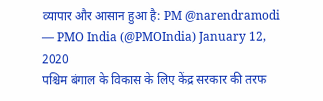व्यापार और आसान हुआ है: PM @narendramodi
— PMO India (@PMOIndia) January 12, 2020
पश्चिम बंगाल के विकास के लिए केंद्र सरकार की तरफ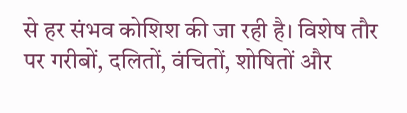से हर संभव कोशिश की जा रही है। विशेष तौर पर गरीबों, दलितों, वंचितों, शोषितों और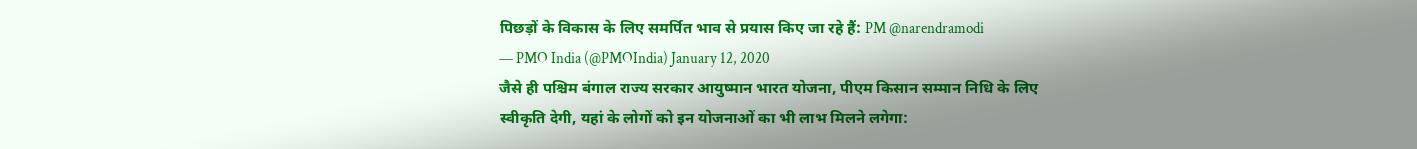पिछड़ों के विकास के लिए समर्पित भाव से प्रयास किए जा रहे हैं: PM @narendramodi
— PMO India (@PMOIndia) January 12, 2020
जैसे ही पश्चिम बंगाल राज्य सरकार आयुष्मान भारत योजना, पीएम किसान सम्मान निधि के लिए स्वीकृति देगी, यहां के लोगों को इन योजनाओं का भी लाभ मिलने लगेगा: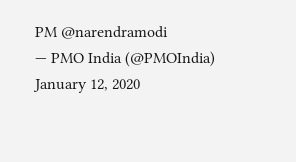PM @narendramodi
— PMO India (@PMOIndia) January 12, 2020